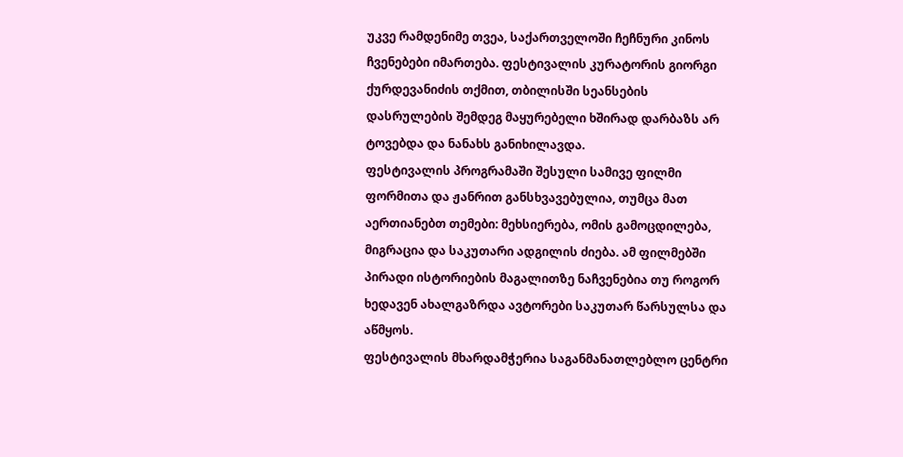უკვე რამდენიმე თვეა, საქართველოში ჩეჩნური კინოს ჩვენებები იმართება. ფესტივალის კურატორის გიორგი ქურდევანიძის თქმით, თბილისში სეანსების დასრულების შემდეგ მაყურებელი ხშირად დარბაზს არ ტოვებდა და ნანახს განიხილავდა.
ფესტივალის პროგრამაში შესული სამივე ფილმი ფორმითა და ჟანრით განსხვავებულია, თუმცა მათ აერთიანებთ თემები: მეხსიერება, ომის გამოცდილება, მიგრაცია და საკუთარი ადგილის ძიება. ამ ფილმებში პირადი ისტორიების მაგალითზე ნაჩვენებია თუ როგორ ხედავენ ახალგაზრდა ავტორები საკუთარ წარსულსა და აწმყოს.
ფესტივალის მხარდამჭერია საგანმანათლებლო ცენტრი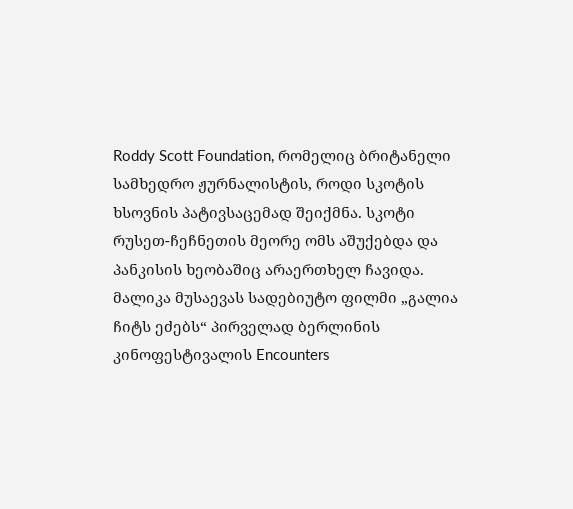Roddy Scott Foundation, რომელიც ბრიტანელი სამხედრო ჟურნალისტის, როდი სკოტის ხსოვნის პატივსაცემად შეიქმნა. სკოტი რუსეთ-ჩეჩნეთის მეორე ომს აშუქებდა და პანკისის ხეობაშიც არაერთხელ ჩავიდა.
მალიკა მუსაევას სადებიუტო ფილმი „გალია ჩიტს ეძებს“ პირველად ბერლინის კინოფესტივალის Encounters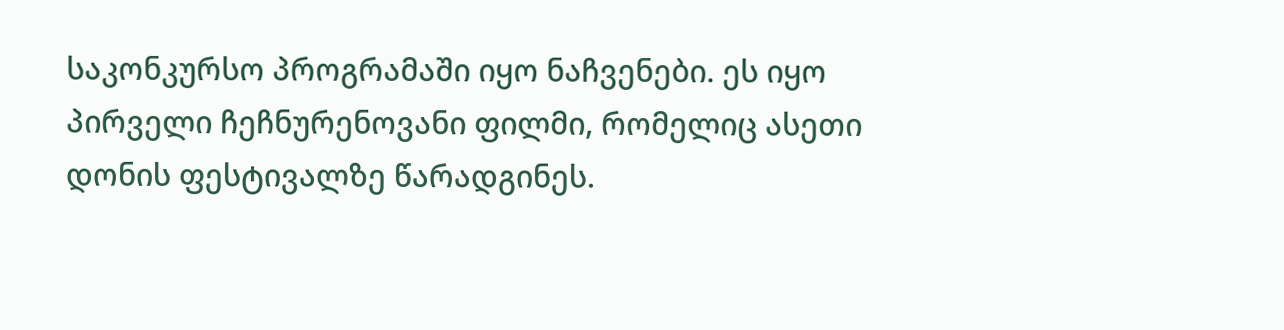საკონკურსო პროგრამაში იყო ნაჩვენები. ეს იყო პირველი ჩეჩნურენოვანი ფილმი, რომელიც ასეთი დონის ფესტივალზე წარადგინეს.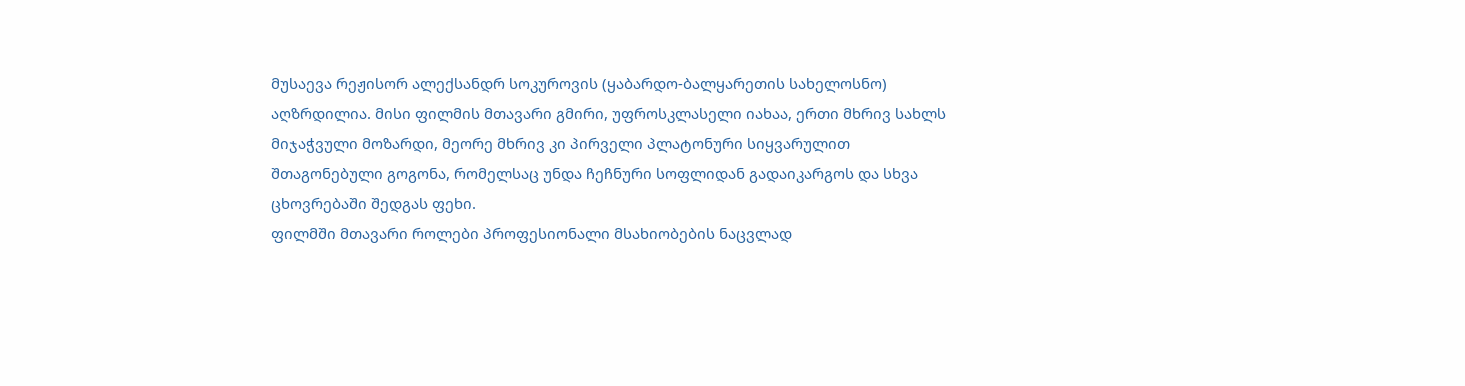მუსაევა რეჟისორ ალექსანდრ სოკუროვის (ყაბარდო-ბალყარეთის სახელოსნო) აღზრდილია. მისი ფილმის მთავარი გმირი, უფროსკლასელი იახაა, ერთი მხრივ სახლს მიჯაჭვული მოზარდი, მეორე მხრივ კი პირველი პლატონური სიყვარულით შთაგონებული გოგონა, რომელსაც უნდა ჩეჩნური სოფლიდან გადაიკარგოს და სხვა ცხოვრებაში შედგას ფეხი.
ფილმში მთავარი როლები პროფესიონალი მსახიობების ნაცვლად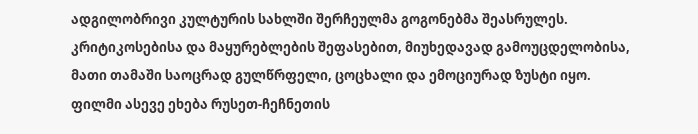ადგილობრივი კულტურის სახლში შერჩეულმა გოგონებმა შეასრულეს. კრიტიკოსებისა და მაყურებლების შეფასებით, მიუხედავად გამოუცდელობისა, მათი თამაში საოცრად გულწრფელი, ცოცხალი და ემოციურად ზუსტი იყო.
ფილმი ასევე ეხება რუსეთ-ჩეჩნეთის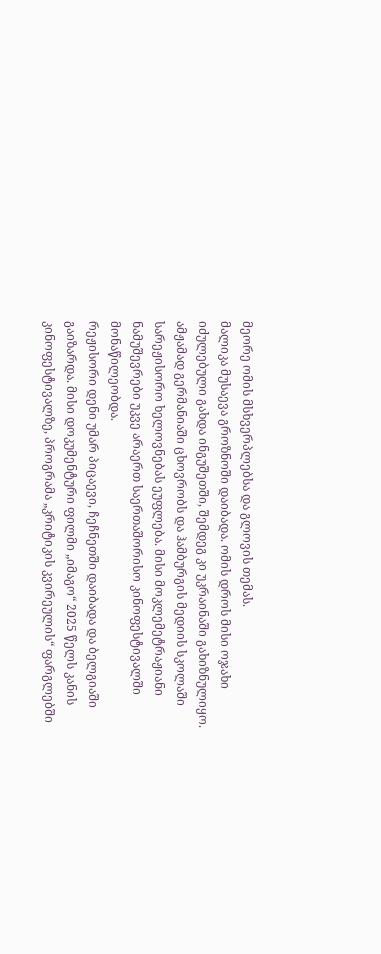მეორე ომის მსხვერპლებსა და გლოვის თემას.
მალიკა მუსაევა გროზნოში დაიბადა. ომის დროს მისი ოჯახი იძულებული გახდა ინგუშეთში, შემდეგ კი უკრაინაში გახიზნულიყო. ამჟამად გერმანიაში ცხოვრობს და ჰამბურგის მედიის სკოლაში სარეჟისორო ხელოვნებას ეუფლება. მისი მოკლემეტრაჟიანი ნამუშევრები უკვე არაერთ საერთაშორისო კინოფესტივალში მონაწილეობდა.
რეჟისორი დენი უმარ პიცაევი, ჩეჩნეთში დაიბადა და ბელგიაში გაიზარდა. მისი დოკუმენტური ფილმი „იმაგო“ 2025 წელს კანის კინოფესტივალზე, პროგრამა „კრიტიკის კვირეულის“ ფარგლებში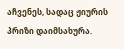აჩვენეს, სადაც ჟიურის პრიზი დაიმსახურა.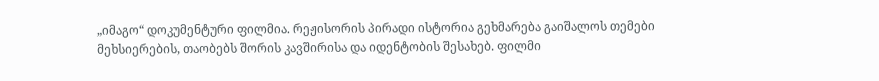„იმაგო“ დოკუმენტური ფილმია. რეჟისორის პირადი ისტორია გეხმარება გაიშალოს თემები მეხსიერების, თაობებს შორის კავშირისა და იდენტობის შესახებ. ფილმი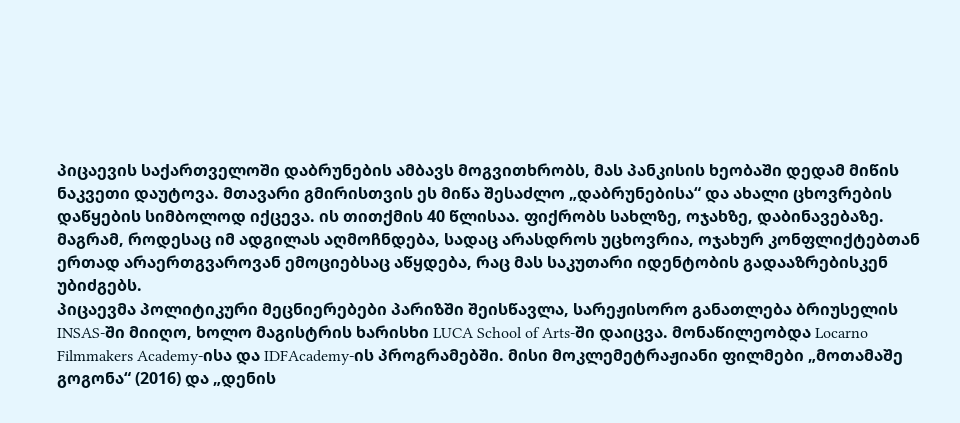პიცაევის საქართველოში დაბრუნების ამბავს მოგვითხრობს, მას პანკისის ხეობაში დედამ მიწის ნაკვეთი დაუტოვა. მთავარი გმირისთვის ეს მიწა შესაძლო „დაბრუნებისა“ და ახალი ცხოვრების დაწყების სიმბოლოდ იქცევა. ის თითქმის 40 წლისაა. ფიქრობს სახლზე, ოჯახზე, დაბინავებაზე. მაგრამ, როდესაც იმ ადგილას აღმოჩნდება, სადაც არასდროს უცხოვრია, ოჯახურ კონფლიქტებთან ერთად არაერთგვაროვან ემოციებსაც აწყდება, რაც მას საკუთარი იდენტობის გადააზრებისკენ უბიძგებს.
პიცაევმა პოლიტიკური მეცნიერებები პარიზში შეისწავლა, სარეჟისორო განათლება ბრიუსელის INSAS-ში მიიღო, ხოლო მაგისტრის ხარისხი LUCA School of Arts-ში დაიცვა. მონაწილეობდა Locarno Filmmakers Academy-ისა და IDFAcademy-ის პროგრამებში. მისი მოკლემეტრაჟიანი ფილმები „მოთამაშე გოგონა“ (2016) და „დენის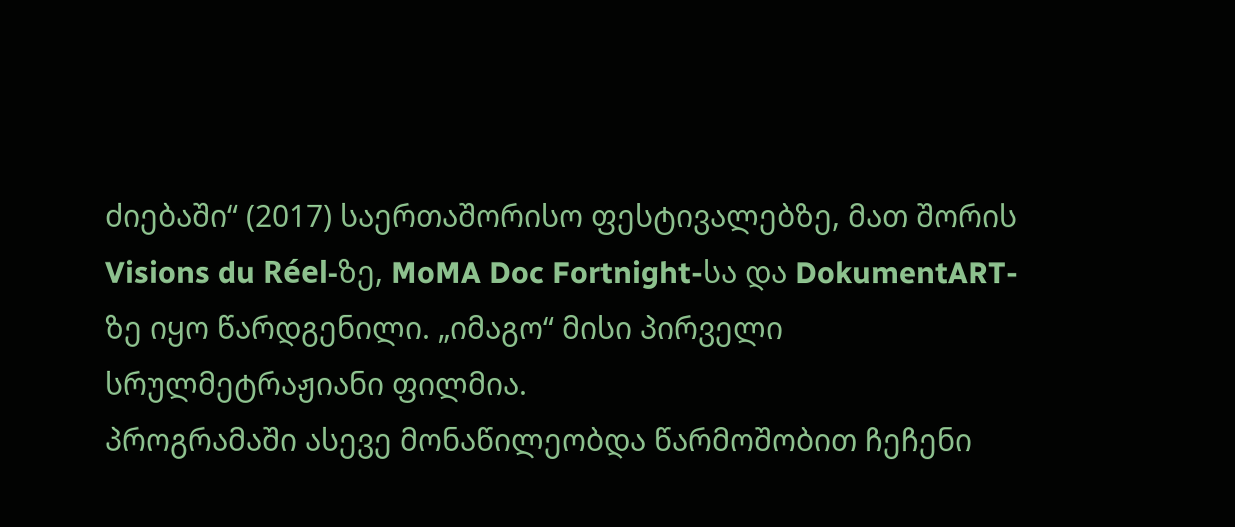ძიებაში“ (2017) საერთაშორისო ფესტივალებზე, მათ შორის Visions du Réel-ზე, MoMA Doc Fortnight-სა და DokumentART-ზე იყო წარდგენილი. „იმაგო“ მისი პირველი სრულმეტრაჟიანი ფილმია.
პროგრამაში ასევე მონაწილეობდა წარმოშობით ჩეჩენი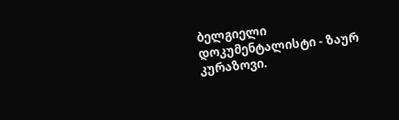ბელგიელი დოკუმენტალისტი - ზაურ კურაზოვი.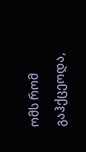ომს რომ გაჰქცეოდა,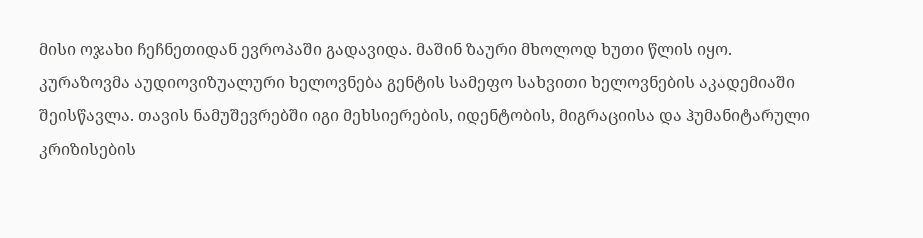მისი ოჯახი ჩეჩნეთიდან ევროპაში გადავიდა. მაშინ ზაური მხოლოდ ხუთი წლის იყო. კურაზოვმა აუდიოვიზუალური ხელოვნება გენტის სამეფო სახვითი ხელოვნების აკადემიაში შეისწავლა. თავის ნამუშევრებში იგი მეხსიერების, იდენტობის, მიგრაციისა და ჰუმანიტარული კრიზისების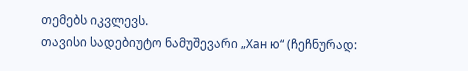თემებს იკვლევს.
თავისი სადებიუტო ნამუშევარი „Хан ю“ (ჩეჩნურად: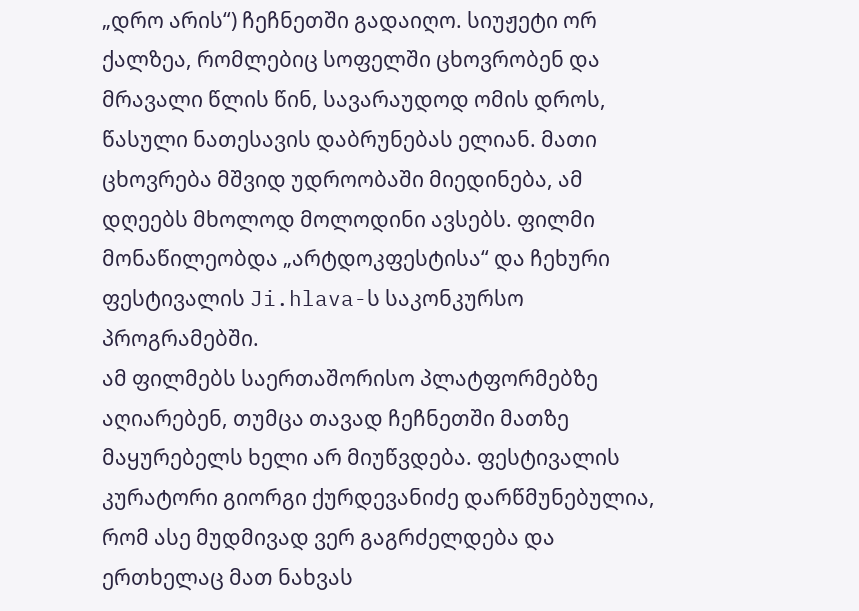„დრო არის“) ჩეჩნეთში გადაიღო. სიუჟეტი ორ ქალზეა, რომლებიც სოფელში ცხოვრობენ და მრავალი წლის წინ, სავარაუდოდ ომის დროს, წასული ნათესავის დაბრუნებას ელიან. მათი ცხოვრება მშვიდ უდროობაში მიედინება, ამ დღეებს მხოლოდ მოლოდინი ავსებს. ფილმი მონაწილეობდა „არტდოკფესტისა“ და ჩეხური ფესტივალის Ji.hlava-ს საკონკურსო პროგრამებში.
ამ ფილმებს საერთაშორისო პლატფორმებზე აღიარებენ, თუმცა თავად ჩეჩნეთში მათზე მაყურებელს ხელი არ მიუწვდება. ფესტივალის კურატორი გიორგი ქურდევანიძე დარწმუნებულია, რომ ასე მუდმივად ვერ გაგრძელდება და ერთხელაც მათ ნახვას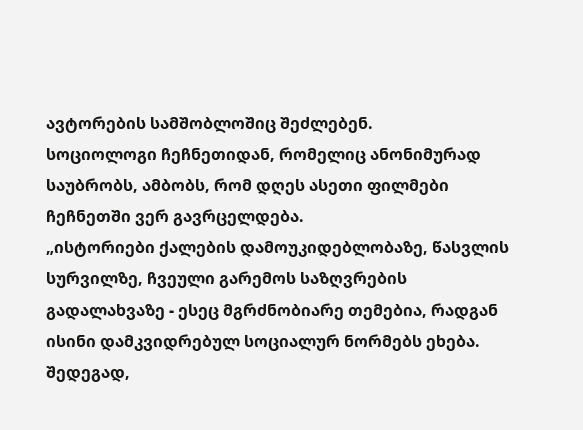ავტორების სამშობლოშიც შეძლებენ.
სოციოლოგი ჩეჩნეთიდან, რომელიც ანონიმურად საუბრობს, ამბობს, რომ დღეს ასეთი ფილმები ჩეჩნეთში ვერ გავრცელდება.
„ისტორიები ქალების დამოუკიდებლობაზე, წასვლის სურვილზე, ჩვეული გარემოს საზღვრების გადალახვაზე - ესეც მგრძნობიარე თემებია, რადგან ისინი დამკვიდრებულ სოციალურ ნორმებს ეხება. შედეგად,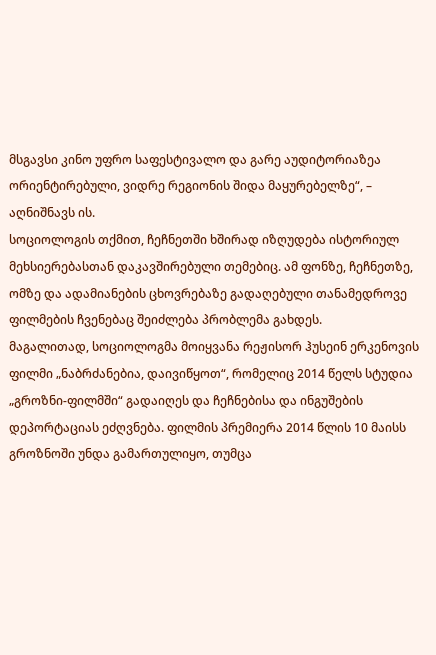მსგავსი კინო უფრო საფესტივალო და გარე აუდიტორიაზეა ორიენტირებული, ვიდრე რეგიონის შიდა მაყურებელზე“, – აღნიშნავს ის.
სოციოლოგის თქმით, ჩეჩნეთში ხშირად იზღუდება ისტორიულ მეხსიერებასთან დაკავშირებული თემებიც. ამ ფონზე, ჩეჩნეთზე, ომზე და ადამიანების ცხოვრებაზე გადაღებული თანამედროვე ფილმების ჩვენებაც შეიძლება პრობლემა გახდეს.
მაგალითად, სოციოლოგმა მოიყვანა რეჟისორ ჰუსეინ ერკენოვის ფილმი „ნაბრძანებია, დაივიწყოთ“, რომელიც 2014 წელს სტუდია „გროზნი-ფილმში“ გადაიღეს და ჩეჩნებისა და ინგუშების დეპორტაციას ეძღვნება. ფილმის პრემიერა 2014 წლის 10 მაისს გროზნოში უნდა გამართულიყო, თუმცა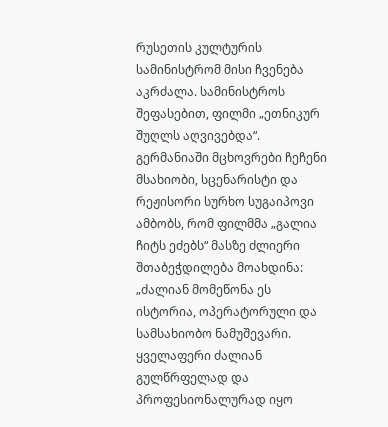რუსეთის კულტურის სამინისტრომ მისი ჩვენება აკრძალა. სამინისტროს შეფასებით, ფილმი „ეთნიკურ შუღლს აღვივებდა“.
გერმანიაში მცხოვრები ჩეჩენი მსახიობი, სცენარისტი და რეჟისორი სურხო სუგაიპოვი ამბობს, რომ ფილმმა „გალია ჩიტს ეძებს“ მასზე ძლიერი შთაბეჭდილება მოახდინა: „ძალიან მომეწონა ეს ისტორია, ოპერატორული და სამსახიობო ნამუშევარი. ყველაფერი ძალიან გულწრფელად და პროფესიონალურად იყო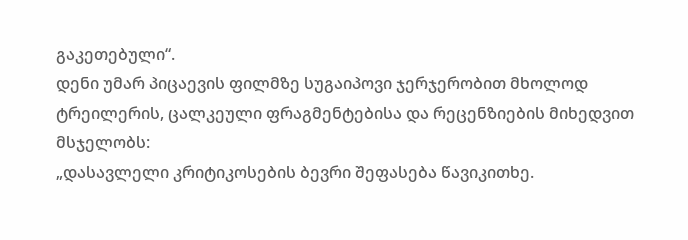გაკეთებული“.
დენი უმარ პიცაევის ფილმზე სუგაიპოვი ჯერჯერობით მხოლოდ ტრეილერის, ცალკეული ფრაგმენტებისა და რეცენზიების მიხედვით მსჯელობს:
„დასავლელი კრიტიკოსების ბევრი შეფასება წავიკითხე.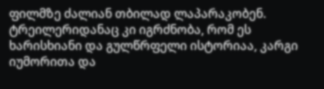ფილმზე ძალიან თბილად ლაპარაკობენ. ტრეილერიდანაც კი იგრძნობა, რომ ეს ხარისხიანი და გულწრფელი ისტორიაა, კარგი იუმორითა და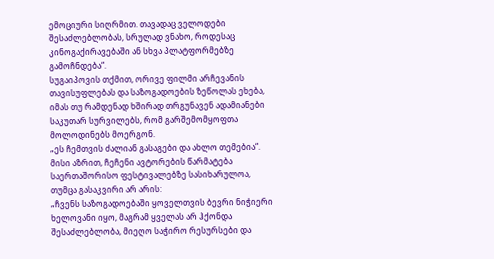ემოციური სიღრმით. თავადაც ველოდები შესაძლებლობას, სრულად ვნახო, როდესაც კინოგაქირავებაში ან სხვა პლატფორმებზე გამოჩნდება“.
სუგაიპოვის თქმით, ორივე ფილმი არჩევანის თავისუფლებას და საზოგადოების ზეწოლას ეხება, იმას თუ რამდენად ხშირად თრგუნავენ ადამიანები საკუთარ სურვილებს, რომ გარშემომყოფთა მოლოდინებს მოერგონ.
„ეს ჩემთვის ძალიან გასაგები და ახლო თემებია“.
მისი აზრით, ჩეჩენი ავტორების წარმატება საერთაშორისო ფესტივალებზე სასიხარულოა, თუმცა გასაკვირი არ არის:
„ჩვენს საზოგადოებაში ყოველთვის ბევრი ნიჭიერი ხელოვანი იყო, მაგრამ ყველას არ ჰქონდა შესაძლებლობა, მიეღო საჭირო რესურსები და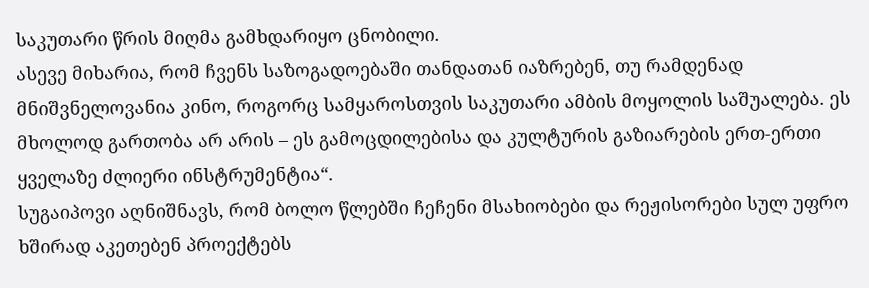საკუთარი წრის მიღმა გამხდარიყო ცნობილი.
ასევე მიხარია, რომ ჩვენს საზოგადოებაში თანდათან იაზრებენ, თუ რამდენად მნიშვნელოვანია კინო, როგორც სამყაროსთვის საკუთარი ამბის მოყოლის საშუალება. ეს მხოლოდ გართობა არ არის – ეს გამოცდილებისა და კულტურის გაზიარების ერთ-ერთი ყველაზე ძლიერი ინსტრუმენტია“.
სუგაიპოვი აღნიშნავს, რომ ბოლო წლებში ჩეჩენი მსახიობები და რეჟისორები სულ უფრო ხშირად აკეთებენ პროექტებს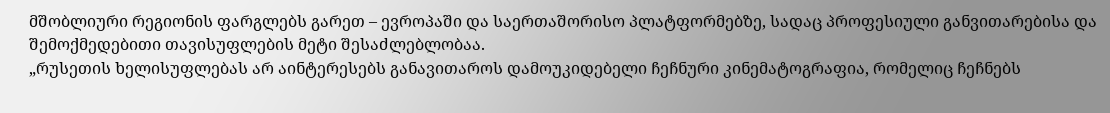მშობლიური რეგიონის ფარგლებს გარეთ – ევროპაში და საერთაშორისო პლატფორმებზე, სადაც პროფესიული განვითარებისა და შემოქმედებითი თავისუფლების მეტი შესაძლებლობაა.
„რუსეთის ხელისუფლებას არ აინტერესებს განავითაროს დამოუკიდებელი ჩეჩნური კინემატოგრაფია, რომელიც ჩეჩნებს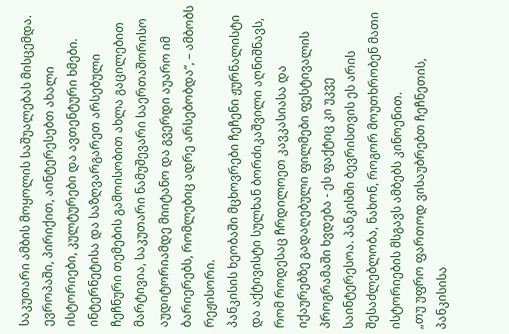საკუთარი ამბის მოყოლის საშუალებას მისცემდა. ევროპაში, პირიქით, აინტერესებთ ახალი ისტორიები, კულტურები და ავთენტური ხმები. ინტერნეტისა და საზღვარგარეთ არსებული ჩეჩნური თემების გამოისობით ახლა გაცილებით მარტივია, საკუთარი ნამუშევარი საერთაშორისო აუდიტორიამდე მიიტანო და გვერდი აუარო იმ ბარიერებს, რომლებიც ადრე არსებობდა“, – ამბობს რეჟისორი.
პანკისის ხეობაში მცხოვრები ჩეჩენი ჟურნალისტი და აქტივისტი სულხან ბორძიკაშვილი აღნიშნავს, რომ როდესაც ჩრდილოეთ კავკასიასა და იქაურებზე გადაღებული ფილმები ფესტივალის პროგრამაში ხვდება - ეს ფაქტიც კი უკვე საინტერესოა. პანკისში ბევრისთვის ეს არის შესაძლებლობა, ნახონ, როგორ მოუთხრობენ მათი ისტორიების მსგავს ამბებს კინოენით.
„თუ უფრო ფართოდ ვისაუბრებთ ჩეჩნეთის, პანკისისა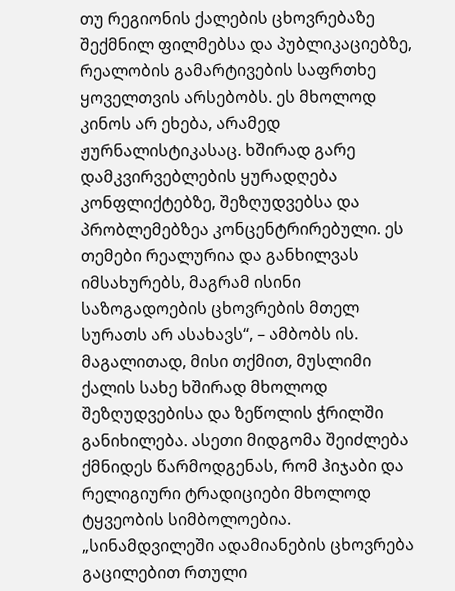თუ რეგიონის ქალების ცხოვრებაზე შექმნილ ფილმებსა და პუბლიკაციებზე, რეალობის გამარტივების საფრთხე ყოველთვის არსებობს. ეს მხოლოდ კინოს არ ეხება, არამედ ჟურნალისტიკასაც. ხშირად გარე დამკვირვებლების ყურადღება კონფლიქტებზე, შეზღუდვებსა და პრობლემებზეა კონცენტრირებული. ეს თემები რეალურია და განხილვას იმსახურებს, მაგრამ ისინი საზოგადოების ცხოვრების მთელ სურათს არ ასახავს“, – ამბობს ის.
მაგალითად, მისი თქმით, მუსლიმი ქალის სახე ხშირად მხოლოდ შეზღუდვებისა და ზეწოლის ჭრილში განიხილება. ასეთი მიდგომა შეიძლება ქმნიდეს წარმოდგენას, რომ ჰიჯაბი და რელიგიური ტრადიციები მხოლოდ ტყვეობის სიმბოლოებია.
„სინამდვილეში ადამიანების ცხოვრება გაცილებით რთული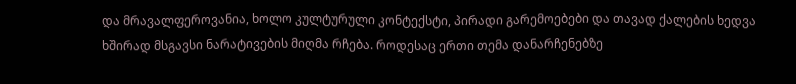და მრავალფეროვანია, ხოლო კულტურული კონტექსტი, პირადი გარემოებები და თავად ქალების ხედვა ხშირად მსგავსი ნარატივების მიღმა რჩება. როდესაც ერთი თემა დანარჩენებზე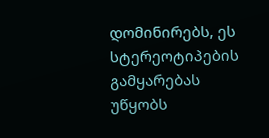დომინირებს, ეს სტერეოტიპების გამყარებას უწყობს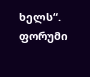ხელს“.
ფორუმი